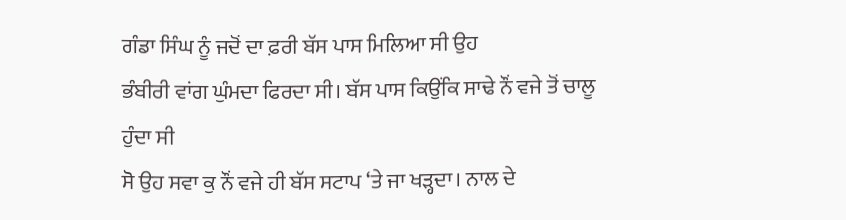ਗੰਡਾ ਸਿੰਘ ਨੂੰ ਜਦੋਂ ਦਾ ਫ਼ਰੀ ਬੱਸ ਪਾਸ ਮਿਲਿਆ ਸੀ ਉਹ
ਭੰਬੀਰੀ ਵਾਂਗ ਘੁੰਮਦਾ ਫਿਰਦਾ ਸੀ। ਬੱਸ ਪਾਸ ਕਿਉਂਕਿ ਸਾਢੇ ਨੌਂ ਵਜੇ ਤੋਂ ਚਾਲੂ ਹੁੰਦਾ ਸੀ
ਸੋ ਉਹ ਸਵਾ ਕੁ ਨੌਂ ਵਜੇ ਹੀ ਬੱਸ ਸਟਾਪ ‘ਤੇ ਜਾ ਖੜ੍ਹਦਾ। ਨਾਲ ਦੇ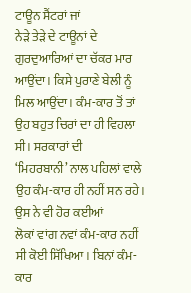ਟਾਊਨ ਸੈਂਟਰਾਂ ਜਾਂ
ਨੇੜੇ ਤੇੜੇ ਦੇ ਟਾਊਨਾਂ ਦੇ ਗੁਰਦੁਆਰਿਆਂ ਦਾ ਚੱਕਰ ਮਾਰ ਆਉਂਦਾ। ਕਿਸੇ ਪੁਰਾਣੇ ਬੇਲੀ ਨੂੰ
ਮਿਲ ਆਉਂਦਾ। ਕੰਮ-ਕਾਰ ਤੋਂ ਤਾਂ ਉਹ ਬਹੁਤ ਚਿਰਾਂ ਦਾ ਹੀ ਵਿਹਲਾ ਸੀ। ਸਰਕਾਰਾਂ ਦੀ
‘ਮਿਹਰਬਾਨੀ’ ਨਾਲ ਪਹਿਲਾਂ ਵਾਲੇ ਉਹ ਕੰਮ-ਕਾਰ ਹੀ ਨਹੀਂ ਸਨ ਰਹੇ। ਉਸ ਨੇ ਵੀ ਹੋਰ ਕਈਆਂ
ਲੋਕਾਂ ਵਾਂਗ ਨਵਾਂ ਕੰਮ-ਕਾਰ ਨਹੀਂ ਸੀ ਕੋਈ ਸਿੱਖਿਆ। ਬਿਨਾਂ ਕੰਮ-ਕਾਰ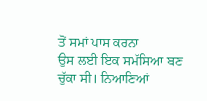ਤੋਂ ਸਮਾਂ ਪਾਸ ਕਰਨਾ
ਉਸ ਲਈ ਇਕ ਸਮੱਸਿਆ ਬਣ ਚੁੱਕਾ ਸੀ। ਨਿਆਣਿਆਂ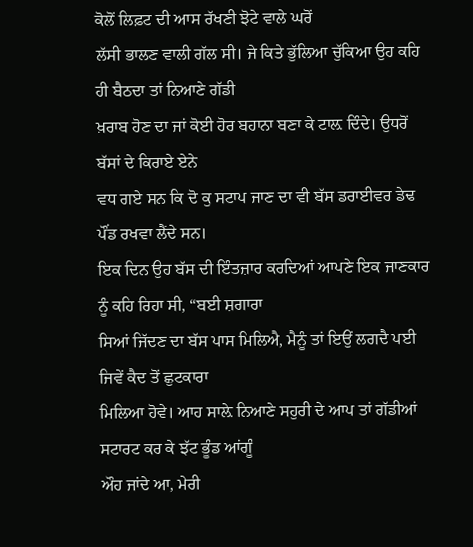ਕੋਲੋਂ ਲਿਫ਼ਟ ਦੀ ਆਸ ਰੱਖਣੀ ਝੋਟੇ ਵਾਲੇ ਘਰੋਂ
ਲੱਸੀ ਭਾਲਣ ਵਾਲੀ ਗੱਲ ਸੀ। ਜੇ ਕਿਤੇ ਭੁੱਲਿਆ ਚੁੱਕਿਆ ਉਹ ਕਹਿ ਹੀ ਬੈਠਦਾ ਤਾਂ ਨਿਆਣੇ ਗੱਡੀ
ਖ਼ਰਾਬ ਹੋਣ ਦਾ ਜਾਂ ਕੋਈ ਹੋਰ ਬਹਾਨਾ ਬਣਾ ਕੇ ਟਾਲ਼ ਦਿੰਦੇ। ਉਧਰੋਂ ਬੱਸਾਂ ਦੇ ਕਿਰਾਏ ਏਨੇ
ਵਧ ਗਏ ਸਨ ਕਿ ਦੋ ਕੁ ਸਟਾਪ ਜਾਣ ਦਾ ਵੀ ਬੱਸ ਡਰਾਈਵਰ ਡੇਢ ਪੌਂਡ ਰਖਵਾ ਲੈਂਦੇ ਸਨ।
ਇਕ ਦਿਨ ਉਹ ਬੱਸ ਦੀ ਇੰਤਜ਼ਾਰ ਕਰਦਿਆਂ ਆਪਣੇ ਇਕ ਜਾਣਕਾਰ ਨੂੰ ਕਹਿ ਰਿਹਾ ਸੀ, “ਬਈ ਸ਼ਗਾਰਾ
ਸਿਆਂ ਜਿੱਦਣ ਦਾ ਬੱਸ ਪਾਸ ਮਿਲਿਐ, ਮੈਨੂੰ ਤਾਂ ਇਉਂ ਲਗਦੈ ਪਈ ਜਿਵੇਂ ਕੈਦ ਤੋਂ ਛੁਟਕਾਰਾ
ਮਿਲਿਆ ਹੋਵੇ। ਆਹ ਸਾਲ਼ੇ ਨਿਆਣੇ ਸਹੁਰੀ ਦੇ ਆਪ ਤਾਂ ਗੱਡੀਆਂ ਸਟਾਰਟ ਕਰ ਕੇ ਝੱਟ ਭੂੰਡ ਆਂਗੂੰ
ਔਹ ਜਾਂਦੇ ਆ, ਮੇਰੀ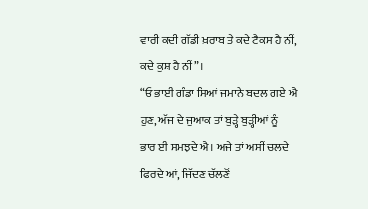ਵਾਰੀ ਕਦੀ ਗੱਡੀ ਖ਼ਰਾਬ ਤੇ ਕਦੇ ਟੈਕਸ ਹੈ ਨੀਂ, ਕਦੇ ਕੁਸ਼ ਹੈ ਨੀਂ”।
“ਓ ਭਾਈ ਗੰਡਾ ਸਿਆਂ ਜਮਾਨੇ ਬਦਲ ਗਏ ਐ ਹੁਣ, ਅੱਜ ਦੇ ਜੁਆਕ ਤਾਂ ਬੁੜ੍ਹੇ ਬੁੜ੍ਹੀਆਂ ਨੂੰ
ਭਾਰ ਈ ਸਮਝਦੇ ਐ। ਅਜੇ ਤਾਂ ਅਸੀਂ ਚਲਦੇ ਫਿਰਦੇ ਆਂ, ਜਿੱਦਣ ਚੱਲਣੋਂ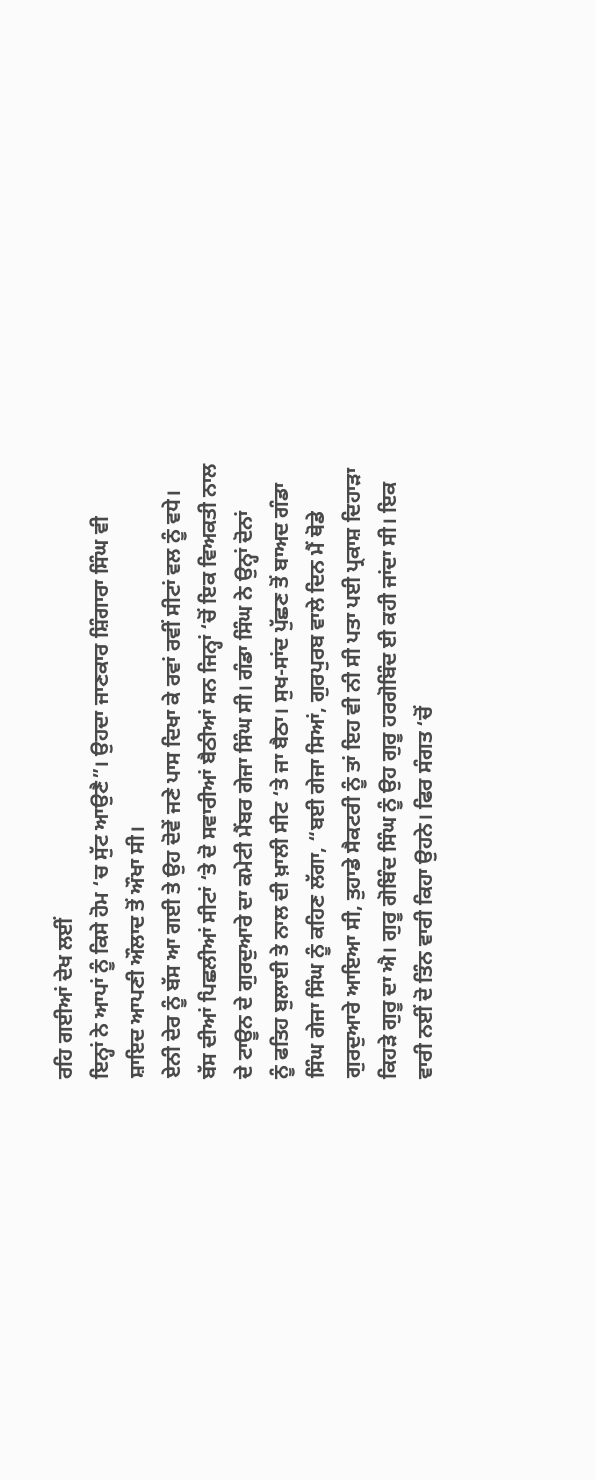ਰਹਿ ਗਈਆਂ ਦੇਖ ਲਈਂ
ਇਨ੍ਹਾਂ ਨੇ ਆਪਾਂ ਨੂੰ ਕਿਸੇ ਹੋਮ ‘ਚ ਸੁੱਟ ਆਉਣੈ”। ਉਹਦਾ ਜਾਣਕਾਰ ਸ਼ਿੰਗਾਰਾ ਸਿੰਘ ਵੀ
ਸ਼ਾਇਦ ਆਪਣੀ ਔਲਾਦ ਤੋਂ ਔਖਾ ਸੀ।
ਏਨੀ ਦੇਰ ਨੂੰ ਬੱਸ ਆ ਗਈ ਤੇ ਉਹ ਦੋਵੇਂ ਜਣੇ ਪਾਸ ਦਿਖਾ ਕੇ ਰਵਾਂ ਰਵੀਂ ਸੀਟਾਂ ਵਲ ਨੂੰ ਵਧੇ।
ਬੱਸ ਦੀਆਂ ਪਿਛਲੀਆਂ ਸੀਟਾਂ ‘ਤੇ ਦੋ ਸਵਾਰੀਆਂ ਬੈਠੀਆਂ ਸਨ ਜਿਨ੍ਹਾਂ ‘ਚੋਂ ਇਕ ਵਿਅਕਤੀ ਨਾਲ
ਦੇ ਟਾਊਨ ਦੇ ਗੁਰਦੁਆਰੇ ਦਾ ਕਮੇਟੀ ਮੈਂਬਰ ਗੇਜਾ ਸਿੰਘ ਸੀ। ਗੰਡਾ ਸਿੰਘ ਨੇ ਉਨ੍ਹਾਂ ਦੋਨਾਂ
ਨੂੰ ਫਤਿਹ ਬੁਲਾਈ ਤੇ ਨਾਲ ਦੀ ਖ਼ਾਲੀ ਸੀਟ ‘ਤੇ ਜਾ ਬੈਠਾ। ਸੁਖ-ਸਾਂਦ ਪੁੱਛਣ ਤੋਂ ਬਾਅਦ ਗੰਡਾ
ਸਿੰਘ ਗੇਜਾ ਸਿੰਘ ਨੂੰ ਕਹਿਣ ਲੱਗਾ, “ਬਈ ਗੇਜਾ ਸਿਆਂ, ਗੁਰਪੁਰਬ ਵਾਲੇ ਦਿਨ ਮੈਂ ਥੋਡੇ
ਗੁਰਦੁਆਰੇ ਆਇਆ ਸੀ, ਤੁਹਾਡੇ ਸੈਕਟਰੀ ਨੂੰ ਤਾਂ ਇਹ ਵੀ ਨੀ ਸੀ ਪਤਾ ਪਈ ਪ੍ਰਕਾਸ਼ ਦਿਹਾੜਾ
ਕਿਹੜੇ ਗੁਰੂ ਦਾ ਐ। ਗੁਰੂ ਗੋਬਿੰਦ ਸਿੰਘ ਨੂੰ ਉਹ ਗੁਰੂ ਹਰਗੋਬਿੰਦ ਈ ਕਹੀ ਜਾਂਦਾ ਸੀ। ਇਕ
ਵਾਰੀ ਨਈਂ ਦੋ ਤਿੰਨ ਵਾਰੀ ਕਿਹਾ ਉਹਨੇ। ਫਿਰ ਸੰਗਤ ‘ਚੋਂ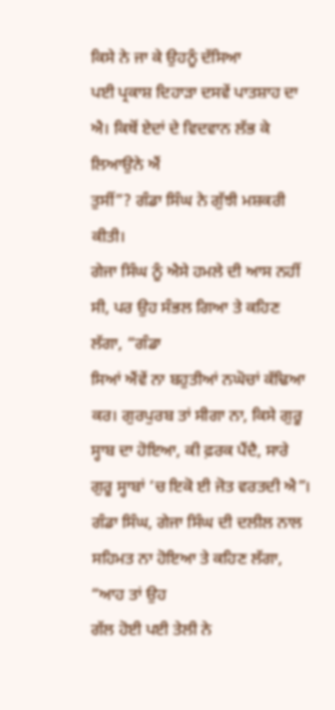ਕਿਸੇ ਨੇ ਜਾ ਕੇ ਉਹਨੂੰ ਦੱਸਿਆ
ਪਈ ਪ੍ਰਕਾਸ਼ ਦਿਹਾੜਾ ਦਸਵੇਂ ਪਾਤਸ਼ਾਹ ਦਾ ਐ। ਕਿਥੋਂ ਏਦਾਂ ਦੇ ਵਿਦਵਾਨ ਲੱਭ ਕੇ ਲਿਆਉਨੇ ਐਂ
ਤੁਸੀਂ”? ਗੰਡਾ ਸਿੰਘ ਨੇ ਗੁੱਝੀ ਮਸ਼ਕਰੀ ਕੀਤੀ।
ਗੇਜਾ ਸਿੰਘ ਨੂੰ ਐਸੇ ਹਮਲੇ ਦੀ ਆਸ ਨਹੀਂ ਸੀ, ਪਰ ਉਹ ਸੰਭਲ ਗਿਆ ਤੇ ਕਹਿਣ ਲੱਗਾ, “ਗੰਡਾ
ਸਿਆਂ ਐਂਵੇਂ ਨਾ ਬਹੁਤੀਆਂ ਨਘੋਚਾਂ ਕੱਢਿਆ ਕਰ। ਗੁਰਪੁਰਬ ਤਾਂ ਸੀਗਾ ਨਾ, ਕਿਸੇ ਗੁਰੂ
ਸ੍ਹਾਬ ਦਾ ਹੋਇਆ, ਕੀ ਫ਼ਰਕ ਪੈਂਦੈ, ਸਾਰੇ ਗੁਰੂ ਸ੍ਹਾਬਾਂ ‘ਚ ਇਕੋ ਈ ਜੋਤ ਵਰਤਦੀ ਐ”।
ਗੰਡਾ ਸਿੰਘ, ਗੇਜਾ ਸਿੰਘ ਦੀ ਦਲੀਲ ਨਾਲ ਸਹਿਮਤ ਨਾ ਹੋਇਆ ਤੇ ਕਹਿਣ ਲੱਗਾ, “ਆਹ ਤਾਂ ਉਹ
ਗੱਲ ਹੋਈ ਪਈ ਤੇਲੀ ਨੇ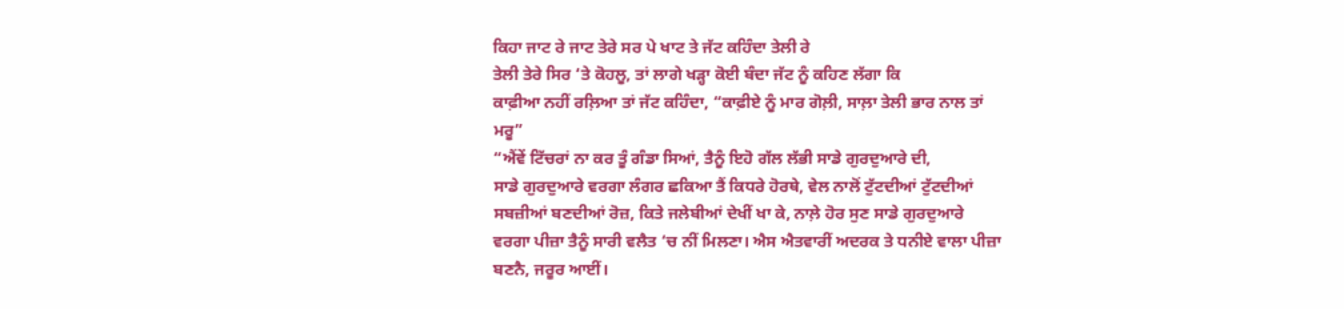ਕਿਹਾ ਜਾਟ ਰੇ ਜਾਟ ਤੇਰੇ ਸਰ ਪੇ ਖਾਟ ਤੇ ਜੱਟ ਕਹਿੰਦਾ ਤੇਲੀ ਰੇ
ਤੇਲੀ ਤੇਰੇ ਸਿਰ ‘ਤੇ ਕੋਹਲੂ, ਤਾਂ ਲਾਗੇ ਖੜ੍ਹਾ ਕੋਈ ਬੰਦਾ ਜੱਟ ਨੂੰ ਕਹਿਣ ਲੱਗਾ ਕਿ
ਕਾਫ਼ੀਆ ਨਹੀਂ ਰਲ਼ਿਆ ਤਾਂ ਜੱਟ ਕਹਿੰਦਾ, “ਕਾਫ਼ੀਏ ਨੂੰ ਮਾਰ ਗੋਲ਼ੀ, ਸਾਲ਼ਾ ਤੇਲੀ ਭਾਰ ਨਾਲ ਤਾਂ
ਮਰੂ”
“ਐਂਵੇਂ ਟਿੱਚਰਾਂ ਨਾ ਕਰ ਤੂੰ ਗੰਡਾ ਸਿਆਂ, ਤੈਨੂੰ ਇਹੋ ਗੱਲ ਲੱਭੀ ਸਾਡੇ ਗੁਰਦੁਆਰੇ ਦੀ,
ਸਾਡੇ ਗੁਰਦੁਆਰੇ ਵਰਗਾ ਲੰਗਰ ਛਕਿਆ ਤੈਂ ਕਿਧਰੇ ਹੋਰਥੇ, ਵੇਲ ਨਾਲੋਂ ਟੁੱਟਦੀਆਂ ਟੁੱਟਦੀਆਂ
ਸਬਜ਼ੀਆਂ ਬਣਦੀਆਂ ਰੋਜ਼, ਕਿਤੇ ਜਲੇਬੀਆਂ ਦੇਖੀਂ ਖਾ ਕੇ, ਨਾਲ਼ੇ ਹੋਰ ਸੁਣ ਸਾਡੇ ਗੁਰਦੁਆਰੇ
ਵਰਗਾ ਪੀਜ਼ਾ ਤੈਨੂੰ ਸਾਰੀ ਵਲੈਤ ‘ਚ ਨੀਂ ਮਿਲਣਾ। ਐਸ ਐਤਵਾਰੀਂ ਅਦਰਕ ਤੇ ਧਨੀਏ ਵਾਲਾ ਪੀਜ਼ਾ
ਬਣਨੈ, ਜਰੂਰ ਆਈਂ।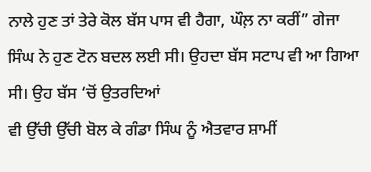ਨਾਲੇ ਹੁਣ ਤਾਂ ਤੇਰੇ ਕੋਲ ਬੱਸ ਪਾਸ ਵੀ ਹੈਗਾ, ਘੌਲ਼ ਨਾ ਕਰੀਂ” ਗੇਜਾ
ਸਿੰਘ ਨੇ ਹੁਣ ਟੋਨ ਬਦਲ ਲਈ ਸੀ। ਉਹਦਾ ਬੱਸ ਸਟਾਪ ਵੀ ਆ ਗਿਆ ਸੀ। ਉਹ ਬੱਸ ‘ਚੋਂ ਉਤਰਦਿਆਂ
ਵੀ ਉੱਚੀ ਉੱਚੀ ਬੋਲ ਕੇ ਗੰਡਾ ਸਿੰਘ ਨੂੰ ਐਤਵਾਰ ਸ਼ਾਮੀਂ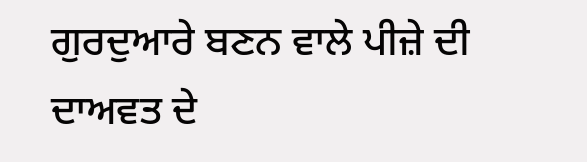ਗੁਰਦੁਆਰੇ ਬਣਨ ਵਾਲੇ ਪੀਜ਼ੇ ਦੀ
ਦਾਅਵਤ ਦੇ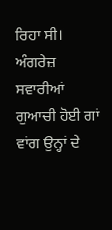ਰਿਹਾ ਸੀ।
ਅੰਗਰੇਜ਼ ਸਵਾਰੀਆਂ ਗੁਆਚੀ ਹੋਈ ਗਾਂ ਵਾਂਗ ਉਨ੍ਹਾਂ ਦੇ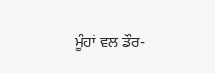ਮੂੰਹਾਂ ਵਲ ਡੌਰ-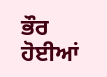ਭੌਰ ਹੋਈਆਂ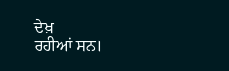ਦੇਖ਼
ਰਹੀਆਂ ਸਨ।